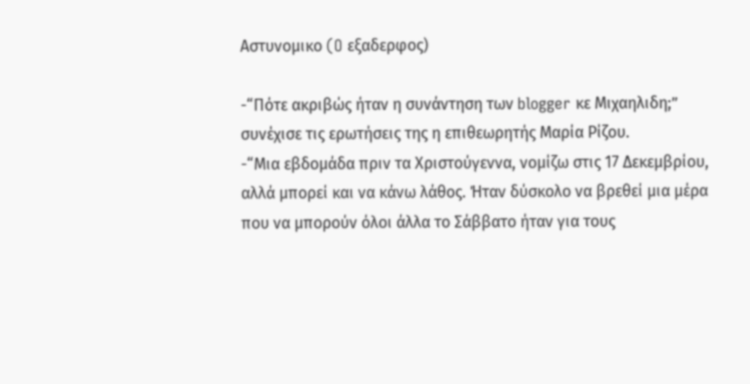Aστυνομικο (O εξαδερφος)

-“Πότε ακριβώς ήταν η συνάντηση των blogger κε Mιχαηλιδη;” συνέχισε τις ερωτήσεις της η επιθεωρητής Μαρία Ρίζου.
-“Μια εβδομάδα πριν τα Χριστούγεννα, νομίζω στις 17 Δεκεμβρίου, αλλά μπορεί και να κάνω λάθος. Ήταν δύσκολο να βρεθεί μια μέρα που να μπορούν όλοι άλλα το Σάββατο ήταν για τους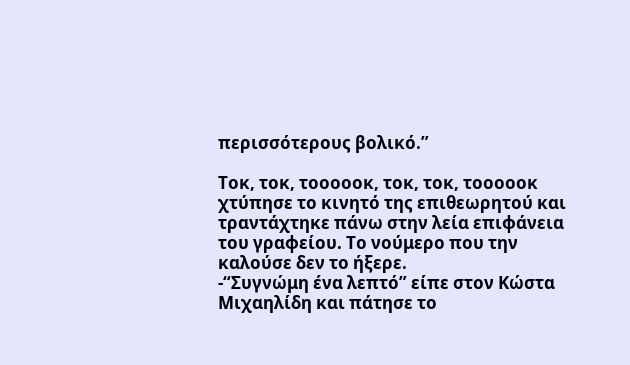περισσότερους βολικό.”

Τοκ, τοκ, τοοοοοκ, τοκ, τοκ, τοοοοοκ χτύπησε το κινητό της επιθεωρητού και τραντάχτηκε πάνω στην λεία επιφάνεια του γραφείου. Το νούμερο που την καλούσε δεν το ήξερε.
-“Συγνώμη ένα λεπτό” είπε στον Κώστα Μιχαηλίδη και πάτησε το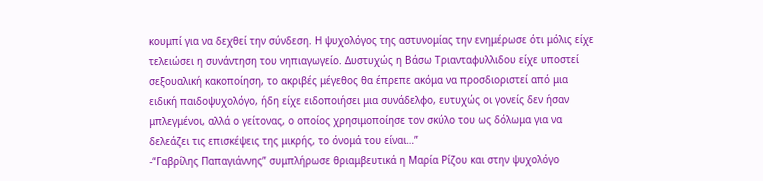κουμπί για να δεχθεί την σύνδεση. Η ψυχολόγος της αστυνομίας την ενημέρωσε ότι μόλις είχε τελειώσει η συνάντηση του νηπιαγωγείο. Δυστυχώς η Βάσω Τριανταφυλλιδου είχε υποστεί σεξουαλική κακοποίηση, το ακριβές μέγεθος θα έπρεπε ακόμα να προσδιοριστεί από μια ειδική παιδοψυχολόγο, ήδη είχε ειδοποιήσει μια συνάδελφο, ευτυχώς οι γονείς δεν ήσαν μπλεγμένοι, αλλά ο γείτονας, ο οποίος χρησιμοποίησε τον σκύλο του ως δόλωμα για να δελεάζει τις επισκέψεις της μικρής, το όνομά του είναι…”
-“Γαβρίλης Παπαγιάννης” συμπλήρωσε θριαμβευτικά η Μαρία Ρίζου και στην ψυχολόγο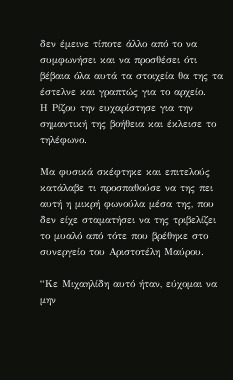δεν έμεινε τίποτε άλλο από το να συμφωνήσει και να προσθέσει ότι βέβαια όλα αυτά τα στοιχεία θα της τα έστελνε και γραπτώς για το αρχείο.
Η Ρίζου την ευχαρίστησε για την σημαντική της βοήθεια και έκλεισε το τηλέφωνο.

Μα φυσικά σκέφτηκε και επιτελούς κατάλαβε τι προσπαθούσε να της πει αυτή η μικρή φωνούλα μέσα της, που δεν είχε σταματήσει να της τριβελίζει το μυαλό από τότε που βρέθηκε στο συνεργείο του Αριστοτέλη Μαύρου.

“Κε Μιχαηλίδη αυτό ήταν, εύχομαι να μην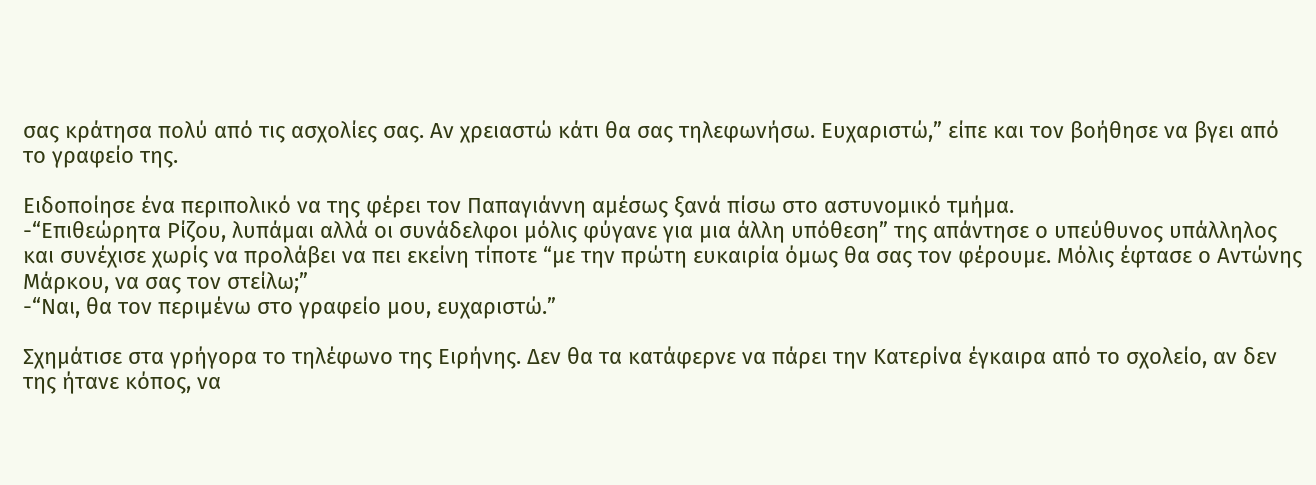σας κράτησα πολύ από τις ασχολίες σας. Αν χρειαστώ κάτι θα σας τηλεφωνήσω. Ευχαριστώ,” είπε και τον βοήθησε να βγει από το γραφείο της.

Ειδοποίησε ένα περιπολικό να της φέρει τον Παπαγιάννη αμέσως ξανά πίσω στο αστυνομικό τμήμα.
-“Επιθεώρητα Ρίζου, λυπάμαι αλλά οι συνάδελφοι μόλις φύγανε για μια άλλη υπόθεση” της απάντησε ο υπεύθυνος υπάλληλος και συνέχισε χωρίς να προλάβει να πει εκείνη τίποτε “με την πρώτη ευκαιρία όμως θα σας τον φέρουμε. Μόλις έφτασε ο Αντώνης Μάρκου, να σας τον στείλω;”
-“Ναι, θα τον περιμένω στο γραφείο μου, ευχαριστώ.”

Σχημάτισε στα γρήγορα το τηλέφωνο της Ειρήνης. Δεν θα τα κατάφερνε να πάρει την Κατερίνα έγκαιρα από το σχολείο, αν δεν της ήτανε κόπος, να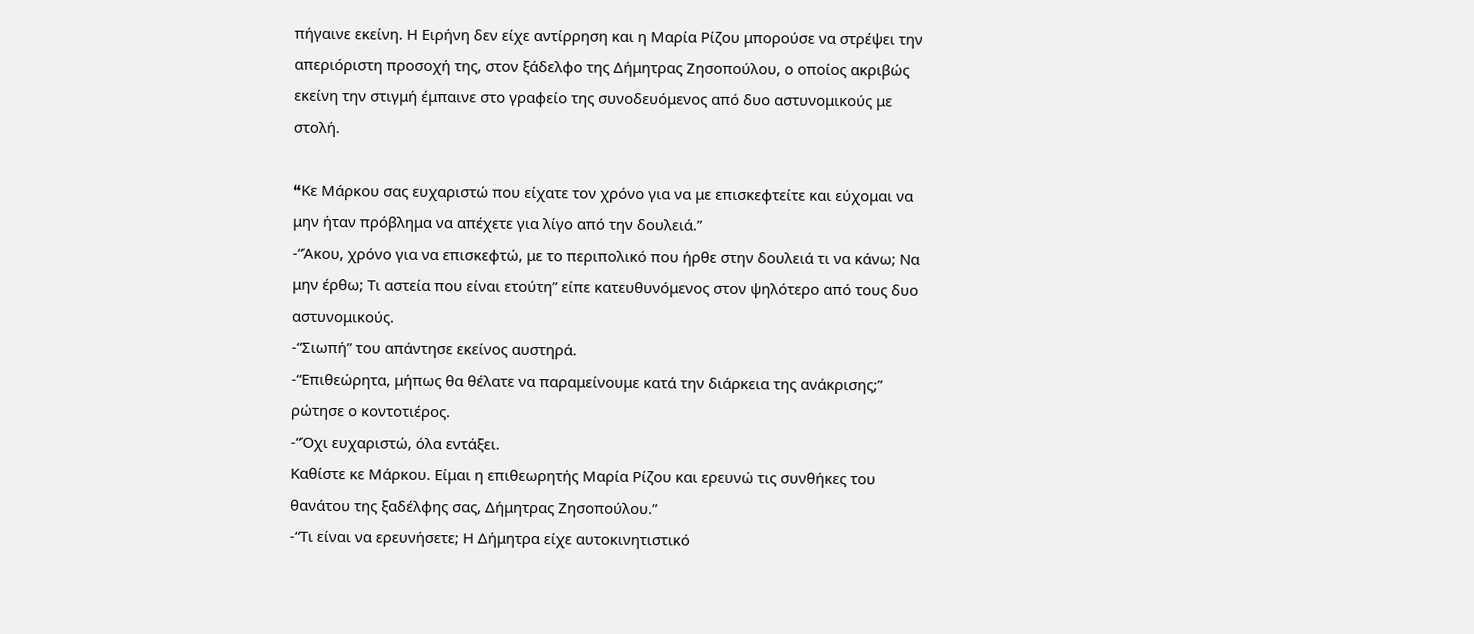πήγαινε εκείνη. Η Ειρήνη δεν είχε αντίρρηση και η Μαρία Ρίζου μπορούσε να στρέψει την απεριόριστη προσοχή της, στον ξάδελφο της Δήμητρας Ζησοπούλου, ο οποίος ακριβώς εκείνη την στιγμή έμπαινε στο γραφείο της συνοδευόμενος από δυο αστυνομικούς με στολή.

“Kε Μάρκου σας ευχαριστώ που είχατε τον χρόνο για να με επισκεφτείτε και εύχομαι να μην ήταν πρόβλημα να απέχετε για λίγο από την δουλειά.”
-“Άκου, χρόνο για να επισκεφτώ, με το περιπολικό που ήρθε στην δουλειά τι να κάνω; Να μην έρθω; Τι αστεία που είναι ετούτη” είπε κατευθυνόμενος στον ψηλότερο από τους δυο αστυνομικούς.
-“Σιωπή” του απάντησε εκείνος αυστηρά.
-“Επιθεώρητα, μήπως θα θέλατε να παραμείνουμε κατά την διάρκεια της ανάκρισης;” ρώτησε ο κοντοτιέρος.
-“Όχι ευχαριστώ, όλα εντάξει.
Καθίστε κε Μάρκου. Είμαι η επιθεωρητής Μαρία Ρίζου και ερευνώ τις συνθήκες του θανάτου της ξαδέλφης σας, Δήμητρας Ζησοπούλου.”
-“Τι είναι να ερευνήσετε; Η Δήμητρα είχε αυτοκινητιστικό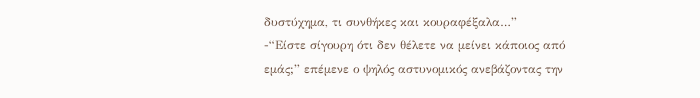δυστύχημα, τι συνθήκες και κουραφέξαλα…”
-“Είστε σίγουρη ότι δεν θέλετε να μείνει κάποιος από εμάς;” επέμενε ο ψηλός αστυνομικός ανεβάζοντας την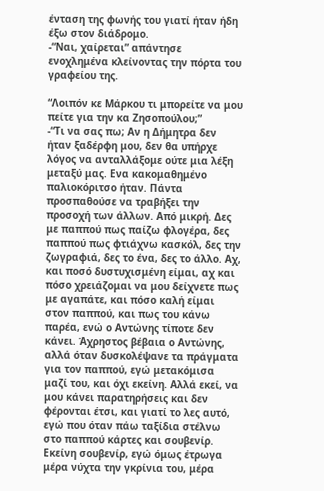ένταση της φωνής του γιατί ήταν ήδη έξω στον διάδρομο.
-“Ναι, χαίρεται” απάντησε ενοχλημένα κλείνοντας την πόρτα του γραφείου της.

“Λοιπόν κε Μάρκου τι μπορείτε να μου πείτε για την κα Ζησοπούλου;”
-“Τι να σας πω; Αν η Δήμητρα δεν ήταν ξαδέρφη μου, δεν θα υπήρχε λόγος να ανταλλάξομε ούτε μια λέξη μεταξύ μας. Ενα κακομαθημένο παλιοκόριτσο ήταν. Πάντα προσπαθούσε να τραβήξει την προσοχή των άλλων. Από μικρή. Δες με παππού πως παίζω φλογέρα, δες παππού πως φτιάχνω κασκόλ, δες την ζωγραφιά, δες το ένα, δες το άλλο. Αχ, και ποσό δυστυχισμένη είμαι, αχ και πόσο χρειάζομαι να μου δείχνετε πως με αγαπάτε, και πόσο καλή είμαι στον παππού, και πως του κάνω παρέα, ενώ ο Αντώνης τίποτε δεν κάνει. Άχρηστος βέβαια ο Αντώνης, αλλά όταν δυσκολέψανε τα πράγματα για τον παππού, εγώ μετακόμισα μαζί του, και όχι εκείνη. Αλλά εκεί, να μου κάνει παρατηρήσεις και δεν φέρονται έτσι, και γιατί το λες αυτό, εγώ που όταν πάω ταξίδια στέλνω στο παππού κάρτες και σουβενίρ. Εκείνη σουβενίρ, εγώ όμως έτρωγα μέρα νύχτα την γκρίνια του, μέρα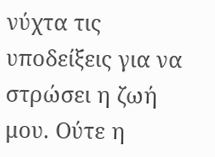νύχτα τις υποδείξεις για να στρώσει η ζωή μου. Ούτε η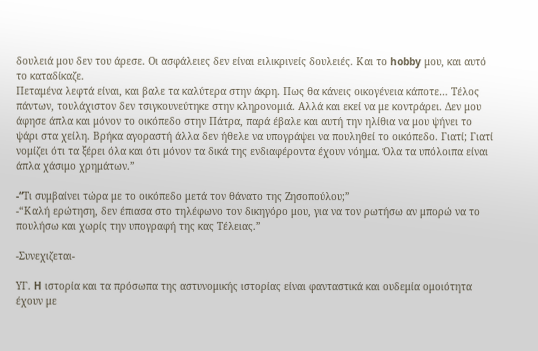δουλειά μου δεν του άρεσε. Οι ασφάλειες δεν είναι ειλικρινείς δουλειές. Και το hobby μου, και αυτό το καταδίκαζε.
Πεταμένα λεφτά είναι, και βαλε τα καλύτερα στην άκρη. Πως θα κάνεις οικογένεια κάποτε… Τέλος πάντων, τουλάχιστον δεν τσιγκουνεύτηκε στην κληρονομιά. Αλλά και εκεί να με κοντράρει. Δεν μου άφησε άπλα και μόνον το οικόπεδο στην Πάτρα, παρά έβαλε και αυτή την ηλίθια να μου ψήνει το ψάρι στα χείλη. Βρήκα αγοραστή άλλα δεν ήθελε να υπογράψει να πουληθεί το οικόπεδο. Γιατί; Γιατί νομίζει ότι τα ξέρει όλα και ότι μόνον τα δικά της ενδιαφέροντα έχουν νόημα. Όλα τα υπόλοιπα είναι άπλα χάσιμο χρημάτων.”

-“Tι συμβαίνει τώρα με το οικόπεδο μετά τον θάνατο της Ζησοπούλου;”
-“Καλή ερώτηση, δεν έπιασα στο τηλέφωνο τον δικηγόρο μου, για να τον ρωτήσω αν μπορώ να το πουλήσω και χωρίς την υπογραφή της κας Τέλειας.”

-Συνεχιζεται-

ΥΓ. H ιστορία και τα πρόσωπα της αστυνομικής ιστορίας είναι φανταστικά και ουδεμία ομοιότητα έχουν με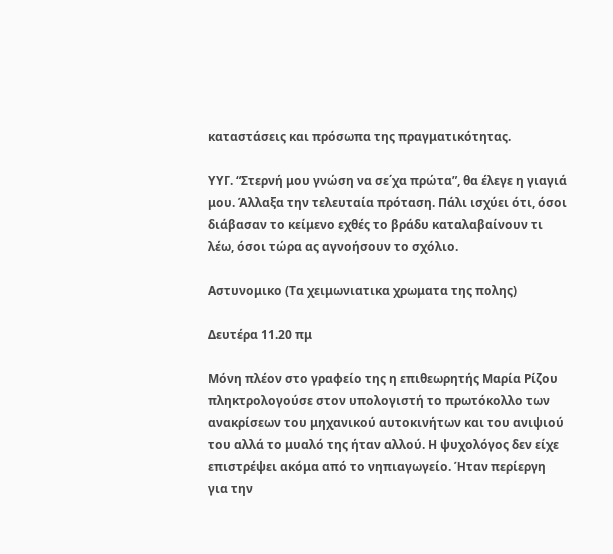καταστάσεις και πρόσωπα της πραγματικότητας.

ΥΥΓ. “Στερνή μου γνώση να σε΄χα πρώτα”, θα έλεγε η γιαγιά μου. Άλλαξα την τελευταία πρόταση. Πάλι ισχύει ότι, όσοι διάβασαν το κείμενο εχθές το βράδυ καταλαβαίνουν τι λέω, όσοι τώρα ας αγνοήσουν το σχόλιο.

Aστυνομικο (Τα χειμωνιατικα χρωματα της πολης)

Δευτέρα 11.20 πμ

Μόνη πλέον στο γραφείο της η επιθεωρητής Μαρία Ρίζου πληκτρολογούσε στον υπολογιστή το πρωτόκολλο των ανακρίσεων του μηχανικού αυτοκινήτων και του ανιψιού του αλλά το μυαλό της ήταν αλλού. Η ψυχολόγος δεν είχε επιστρέψει ακόμα από το νηπιαγωγείο. Ήταν περίεργη για την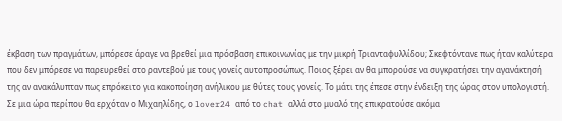έκβαση των πραγμάτων, μπόρεσε άραγε να βρεθεί μια πρόσβαση επικοινωνίας με την μικρή Τριανταφυλλίδου; Σκεφτόντανε πως ήταν καλύτερα που δεν μπόρεσε να παρευρεθεί στο ραντεβού με τους γονείς αυτοπροσώπως. Ποιος ξέρει αν θα μπορούσε να συγκρατήσει την αγανάκτησή της αν ανακάλυπταν πως επρόκειτο για κακοποίηση ανήλικου με θύτες τους γονείς. Το μάτι της έπεσε στην ένδειξη της ώρας στον υπολογιστή. Σε μια ώρα περίπου θα ερχόταν ο Μιχαηλίδης, ο lover24 από το chat αλλά στο μυαλό της επικρατούσε ακόμα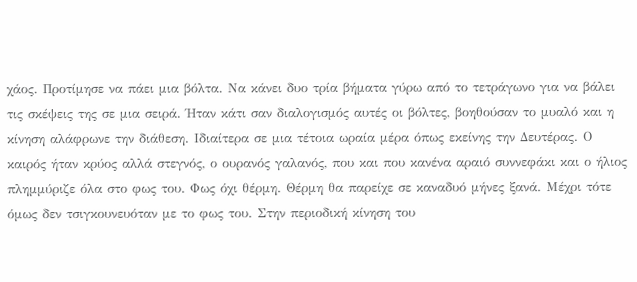χάος. Προτίμησε να πάει μια βόλτα. Να κάνει δυο τρία βήματα γύρω από το τετράγωνο για να βάλει τις σκέψεις της σε μια σειρά. Ήταν κάτι σαν διαλογισμός αυτές οι βόλτες, βοηθούσαν το μυαλό και η κίνηση αλάφρωνε την διάθεση. Ιδιαίτερα σε μια τέτοια ωραία μέρα όπως εκείνης την Δευτέρας. Ο καιρός ήταν κρύος αλλά στεγνός, ο ουρανός γαλανός, που και που κανένα αραιό συννεφάκι και ο ήλιος πλημμύριζε όλα στο φως του. Φως όχι θέρμη. Θέρμη θα παρείχε σε καναδυό μήνες ξανά. Μέχρι τότε όμως δεν τσιγκουνευόταν με το φως του. Στην περιοδική κίνηση του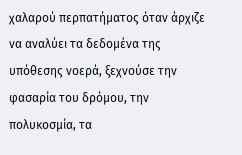χαλαρού περπατήματος όταν άρχιζε να αναλύει τα δεδομένα της υπόθεσης νοερά, ξεχνούσε την φασαρία του δρόμου, την πολυκοσμία, τα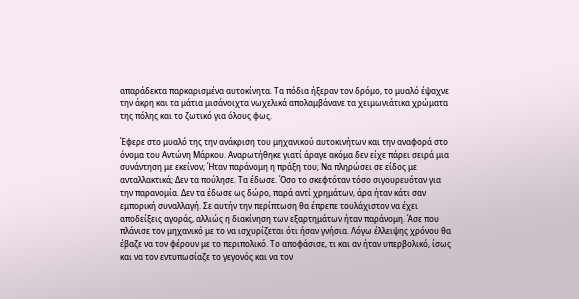απαράδεκτα παρκαρισμένα αυτοκίνητα. Τα πόδια ήξεραν τον δρόμο, το μυαλό έψαχνε την άκρη και τα μάτια μισάνοιχτα νωχελικά απολαμβάνανε τα χειμωνιάτικα χρώματα της πόλης και το ζωτικό για όλους φως.

Έφερε στο μυαλό της την ανάκριση του μηχανικού αυτοκινήτων και την αναφορά στο όνομα του Αντώνη Μάρκου. Αναρωτήθηκε γιατί άραγε ακόμα δεν είχε πάρει σειρά μια συνάντηση με εκείνον; Ήταν παράνομη η πράξη του; Να πληρώσει σε είδος με ανταλλακτικά; Δεν τα πούλησε. Τα έδωσε. Όσο το σκεφτόταν τόσο σιγουρευόταν για την παρανομία. Δεν τα έδωσε ως δώρο, παρά αντί χρημάτων, άρα ήταν κάτι σαν εμπορική συναλλαγή. Σε αυτήν την περίπτωση θα έπρεπε τουλάχιστον να έχει αποδείξεις αγοράς, αλλιώς η διακίνηση των εξαρτημάτων ήταν παράνομη. Άσε που πλάνισε τον μηχανικό με το να ισχυρίζεται ότι ήσαν γνήσια. Λόγω έλλειψης χρόνου θα έβαζε να τον φέρουν με το περιπολικό. Το αποφάσισε, τι και αν ήταν υπερβολικό, ίσως και να τον εντυπωσίαζε το γεγονός και να τον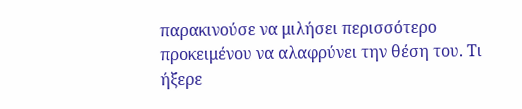παρακινούσε να μιλήσει περισσότερο προκειμένου να αλαφρύνει την θέση του. Τι ήξερε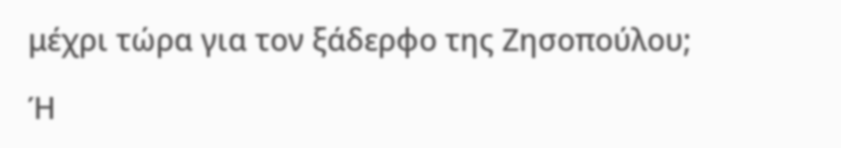μέχρι τώρα για τον ξάδερφο της Ζησοπούλου;

Ή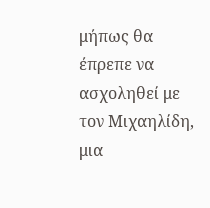μήπως θα έπρεπε να ασχοληθεί με τον Μιχαηλίδη, μια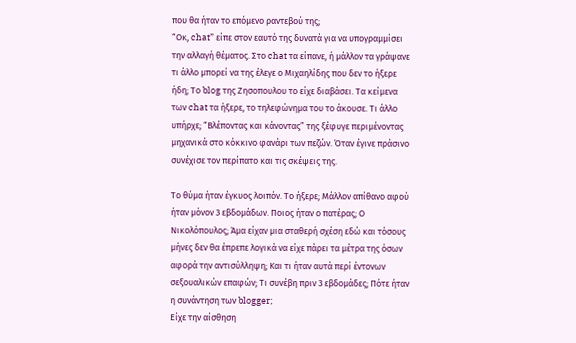που θα ήταν το επόμενο ραντεβού της;
“Οκ, chat” είπε στον εαυτό της δυνατά για να υπογραμμίσει την αλλαγή θέματος. Στο chat τα είπανε, ή μάλλον τα γράψανε τι άλλο μπορεί να της έλεγε ο Μιχαηλίδης που δεν το ήξερε ήδη; Το blog της Ζησοπουλου το είχε διαβάσει. Τα κείμενα των chat τα ήξερε, το τηλεφώνημα του το άκουσε. Τι άλλο υπήρχε; “Βλέποντας και κάνοντας” της ξέφυγε περιμένοντας μηχανικά στο κόκκινο φανάρι των πεζών. Όταν έγινε πράσινο συνέχισε τον περίπατο και τις σκέψεις της.

Το θύμα ήταν έγκυος λοιπόν. Το ήξερε; Μάλλον απίθανο αφού ήταν μόνον 3 εβδομάδων. Ποιος ήταν ο πατέρας; Ο Νικολόπουλος; Άμα είχαν μια σταθερή σχέση εδώ και τόσους μήνες δεν θα έπρεπε λογικά να είχε πάρει τα μέτρα της όσων αφορά την αντισύλληψη; Και τι ήταν αυτά περί έντονων σεξουαλικών επαφών; Τι συνέβη πριν 3 εβδομάδες; Πότε ήταν η συνάντηση των blogger;
Είχε την αίσθηση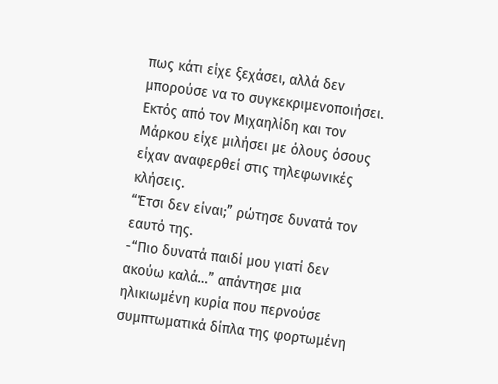πως κάτι είχε ξεχάσει, αλλά δεν μπορούσε να το συγκεκριμενοποιήσει. Εκτός από τον Μιχαηλίδη και τον Μάρκου είχε μιλήσει με όλους όσους είχαν αναφερθεί στις τηλεφωνικές κλήσεις.
“Έτσι δεν είναι;” ρώτησε δυνατά τον εαυτό της.
-“Πιο δυνατά παιδί μου γιατί δεν ακούω καλά…” απάντησε μια ηλικιωμένη κυρία που περνούσε συμπτωματικά δίπλα της φορτωμένη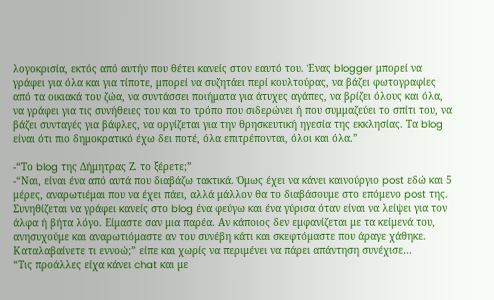λογοκρισία, εκτός από αυτήν που θέτει κανείς στον εαυτό του. Ένας blogger μπορεί να γράφει για όλα και για τίποτε, μπορεί να συζητάει περί κουλτούρας, να βάζει φωτογραφίες από τα οικιακά του ζώα, να συντάσσει ποιήματα για άτυχες αγάπες, να βρίζει όλους και όλα, να γράφει για τις συνήθειες του και το τρόπο που σιδερώνει ή που συμμαζεύει το σπίτι του, να βάζει συνταγές για βάφλες, να οργίζεται για την θρησκευτική ηγεσία της εκκλησίας. Τα blog είναι ότι πιο δημοκρατικό έχω δει ποτέ, όλα επιτρέπονται, όλοι και όλα.”

-“Το blog της Δήμητρας Ζ. το ξέρετε;”
-“Ναι, είναι ένα από αυτά που διαβάζω τακτικά. Όμως έχει να κάνει καινούργιο post εδώ και 5 μέρες, αναρωτιέμαι που να έχει πάει, αλλά μάλλον θα το διαβάσουμε στο επόμενο post της. Συνηθίζεται να γράφει κανείς στο blog ένα φεύγω και ένα γύρισα όταν είναι να λείψει για τον άλφα ή βήτα λόγο. Είμαστε σαν μια παρέα. Αν κάποιος δεν εμφανίζεται με τα κείμενά του, ανησυχούμε και αναρωτιόμαστε αν του συνέβη κάτι και σκεφτόμαστε που άραγε χάθηκε. Καταλαβαίνετε τι εννοώ;” είπε και χωρίς να περιμένει να πάρει απάντηση συνέχισε…
“Τις προάλλες είχα κάνει chat και με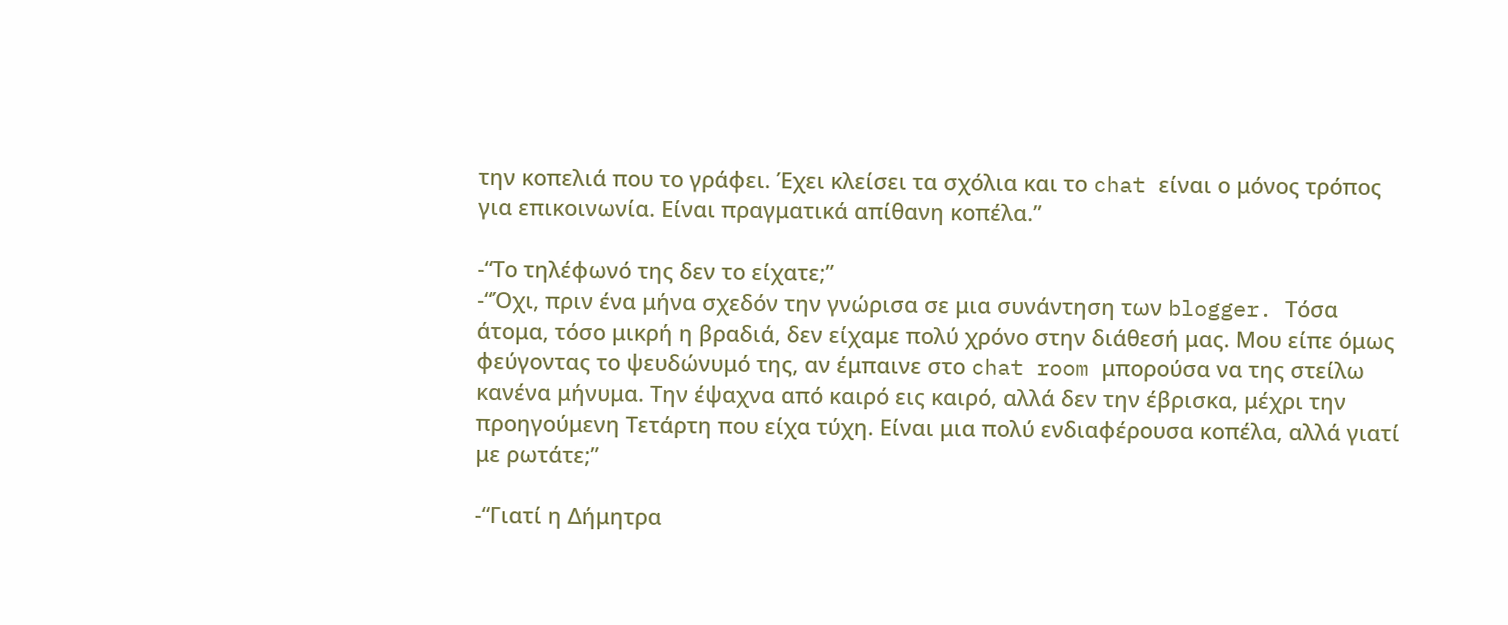την κοπελιά που το γράφει. Έχει κλείσει τα σχόλια και το chat είναι ο μόνος τρόπος για επικοινωνία. Είναι πραγματικά απίθανη κοπέλα.”

-“Το τηλέφωνό της δεν το είχατε;”
-“Όχι, πριν ένα μήνα σχεδόν την γνώρισα σε μια συνάντηση των blogger. Τόσα άτομα, τόσο μικρή η βραδιά, δεν είχαμε πολύ χρόνο στην διάθεσή μας. Μου είπε όμως φεύγοντας το ψευδώνυμό της, αν έμπαινε στο chat room μπορούσα να της στείλω κανένα μήνυμα. Την έψαχνα από καιρό εις καιρό, αλλά δεν την έβρισκα, μέχρι την προηγούμενη Τετάρτη που είχα τύχη. Είναι μια πολύ ενδιαφέρουσα κοπέλα, αλλά γιατί με ρωτάτε;”

-“Γιατί η Δήμητρα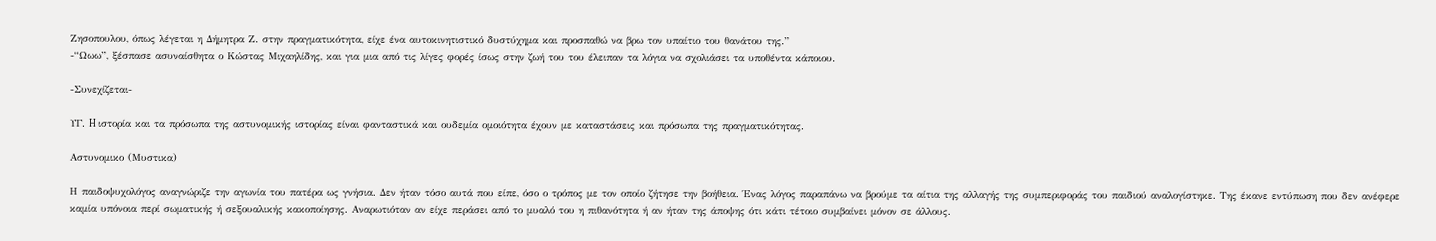Ζησοπουλου, όπως λέγεται η Δήμητρα Ζ. στην πραγματικότητα, είχε ένα αυτοκινητιστικό δυστύχημα και προσπαθώ να βρω τον υπαίτιο του θανάτου της.”
-“Ωωω”, ξέσπασε ασυναίσθητα ο Κώστας Μιχαηλίδης, και για μια από τις λίγες φορές ίσως στην ζωή του του έλειπαν τα λόγια να σχολιάσει τα υποθέντα κάποιου.

-Συνεχίζεται-

ΥΓ. H ιστορία και τα πρόσωπα της αστυνομικής ιστορίας είναι φανταστικά και ουδεμία ομοιότητα έχουν με καταστάσεις και πρόσωπα της πραγματικότητας.

Aστυνομικο (Μυστικα)

Η παιδοψυχολόγος αναγνώριζε την αγωνία του πατέρα ως γνήσια. Δεν ήταν τόσο αυτά που είπε, όσο ο τρόπος με τον οποίο ζήτησε την βοήθεια. Ένας λόγος παραπάνω να βρούμε τα αίτια της αλλαγής της συμπεριφοράς του παιδιού αναλογίστηκε. Της έκανε εντύπωση που δεν ανέφερε καμία υπόνοια περί σωματικής ή σεξουαλικής κακοποίησης. Αναρωτιόταν αν είχε περάσει από το μυαλό του η πιθανότητα ή αν ήταν της άποψης ότι κάτι τέτοιο συμβαίνει μόνον σε άλλους.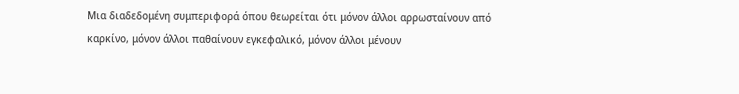Μια διαδεδομένη συμπεριφορά όπου θεωρείται ότι μόνον άλλοι αρρωσταίνουν από καρκίνο, μόνον άλλοι παθαίνουν εγκεφαλικό, μόνον άλλοι μένουν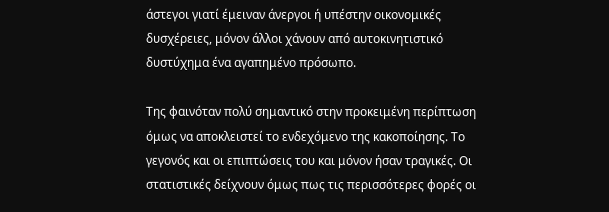άστεγοι γιατί έμειναν άνεργοι ή υπέστην οικονομικές δυσχέρειες, μόνον άλλοι χάνουν από αυτοκινητιστικό δυστύχημα ένα αγαπημένο πρόσωπο.

Της φαινόταν πολύ σημαντικό στην προκειμένη περίπτωση όμως να αποκλειστεί το ενδεχόμενο της κακοποίησης. Το γεγονός και οι επιπτώσεις του και μόνον ήσαν τραγικές. Οι στατιστικές δείχνουν όμως πως τις περισσότερες φορές οι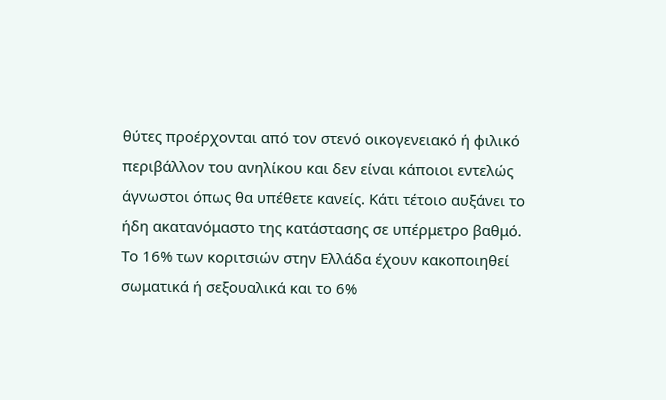θύτες προέρχονται από τον στενό οικογενειακό ή φιλικό περιβάλλον του ανηλίκου και δεν είναι κάποιοι εντελώς άγνωστοι όπως θα υπέθετε κανείς. Κάτι τέτοιο αυξάνει το ήδη ακατανόμαστο της κατάστασης σε υπέρμετρο βαθμό.
Το 16% των κοριτσιών στην Ελλάδα έχουν κακοποιηθεί σωματικά ή σεξουαλικά και το 6%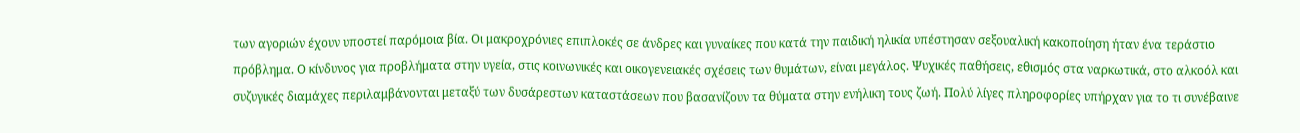των αγοριών έχουν υποστεί παρόμοια βία. Οι μακροχρόνιες επιπλοκές σε άνδρες και γυναίκες που κατά την παιδική ηλικία υπέστησαν σεξουαλική κακοποίηση ήταν ένα τεράστιο πρόβλημα. Ο κίνδυνος για προβλήματα στην υγεία, στις κοινωνικές και οικογενειακές σχέσεις των θυμάτων, είναι μεγάλος. Ψυχικές παθήσεις, εθισμός στα ναρκωτικά, στο αλκοόλ και συζυγικές διαμάχες περιλαμβάνονται μεταξύ των δυσάρεστων καταστάσεων που βασανίζουν τα θύματα στην ενήλικη τους ζωή. Πολύ λίγες πληροφορίες υπήρχαν για το τι συνέβαινε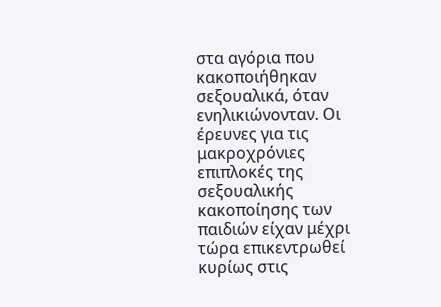στα αγόρια που κακοποιήθηκαν σεξουαλικά, όταν ενηλικιώνονταν. Οι έρευνες για τις μακροχρόνιες επιπλοκές της σεξουαλικής κακοποίησης των παιδιών είχαν μέχρι τώρα επικεντρωθεί κυρίως στις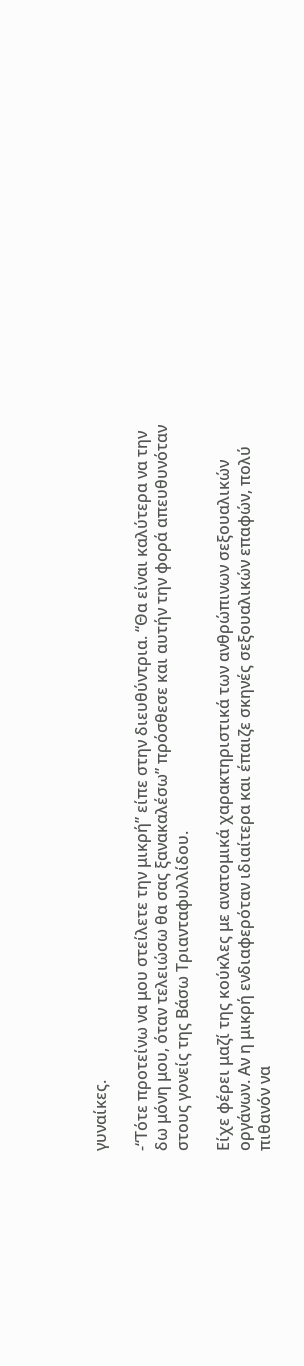γυναίκες.

-“Τότε προτείνω να μου στείλετε την μικρή” είπε στην διευθύντρια. “Θα είναι καλύτερα να την δω μόνη μου, όταν τελειώσω θα σας ξανακαλέσω” πρόσθεσε και αυτήν την φορά απευθυνόταν στους γονείς της Βάσω Τριανταφυλλίδου.

Είχε φέρει μαζί της κούκλες με ανατομικά χαρακτηριστικά των ανθρώπινων σεξουαλικών οργάνων. Αν η μικρή ενδιαφερόταν ιδιαίτερα και έπαιζε σκηνές σεξουαλικών επαφών, πολύ πιθανόν να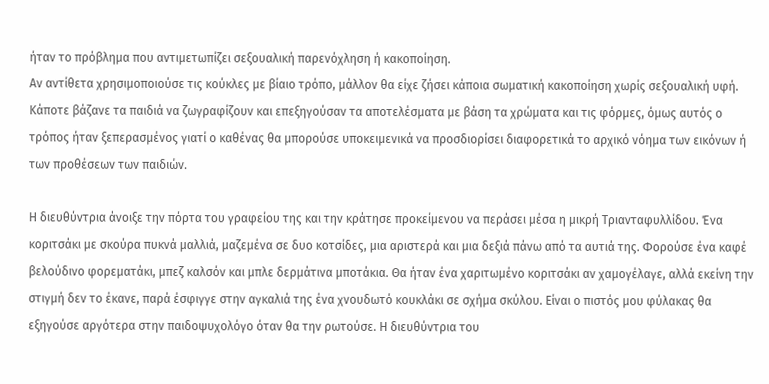ήταν το πρόβλημα που αντιμετωπίζει σεξουαλική παρενόχληση ή κακοποίηση.
Αν αντίθετα χρησιμοποιούσε τις κούκλες με βίαιο τρόπο, μάλλον θα είχε ζήσει κάποια σωματική κακοποίηση χωρίς σεξουαλική υφή.
Κάποτε βάζανε τα παιδιά να ζωγραφίζουν και επεξηγούσαν τα αποτελέσματα με βάση τα χρώματα και τις φόρμες, όμως αυτός ο τρόπος ήταν ξεπερασμένος γιατί ο καθένας θα μπορούσε υποκειμενικά να προσδιορίσει διαφορετικά το αρχικό νόημα των εικόνων ή των προθέσεων των παιδιών.

Η διευθύντρια άνοιξε την πόρτα του γραφείου της και την κράτησε προκείμενου να περάσει μέσα η μικρή Τριανταφυλλίδου. Ένα κοριτσάκι με σκούρα πυκνά μαλλιά, μαζεμένα σε δυο κοτσίδες, μια αριστερά και μια δεξιά πάνω από τα αυτιά της. Φορούσε ένα καφέ βελούδινο φορεματάκι, μπεζ καλσόν και μπλε δερμάτινα μποτάκια. Θα ήταν ένα χαριτωμένο κοριτσάκι αν χαμογέλαγε, αλλά εκείνη την στιγμή δεν το έκανε, παρά έσφιγγε στην αγκαλιά της ένα χνουδωτό κουκλάκι σε σχήμα σκύλου. Είναι ο πιστός μου φύλακας θα εξηγούσε αργότερα στην παιδοψυχολόγο όταν θα την ρωτούσε. Η διευθύντρια του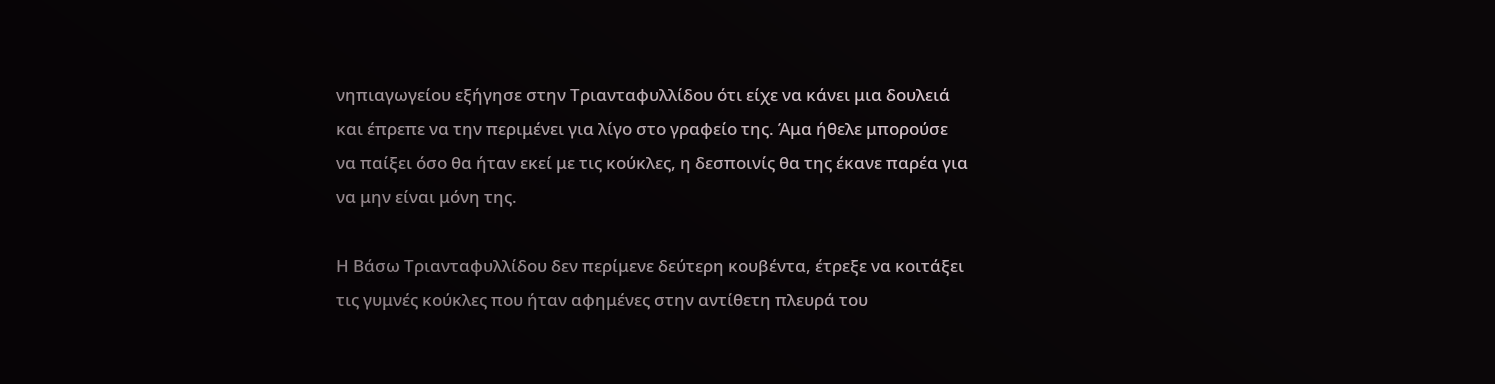νηπιαγωγείου εξήγησε στην Τριανταφυλλίδου ότι είχε να κάνει μια δουλειά και έπρεπε να την περιμένει για λίγο στο γραφείο της. Άμα ήθελε μπορούσε να παίξει όσο θα ήταν εκεί με τις κούκλες, η δεσποινίς θα της έκανε παρέα για να μην είναι μόνη της.

Η Βάσω Τριανταφυλλίδου δεν περίμενε δεύτερη κουβέντα, έτρεξε να κοιτάξει τις γυμνές κούκλες που ήταν αφημένες στην αντίθετη πλευρά του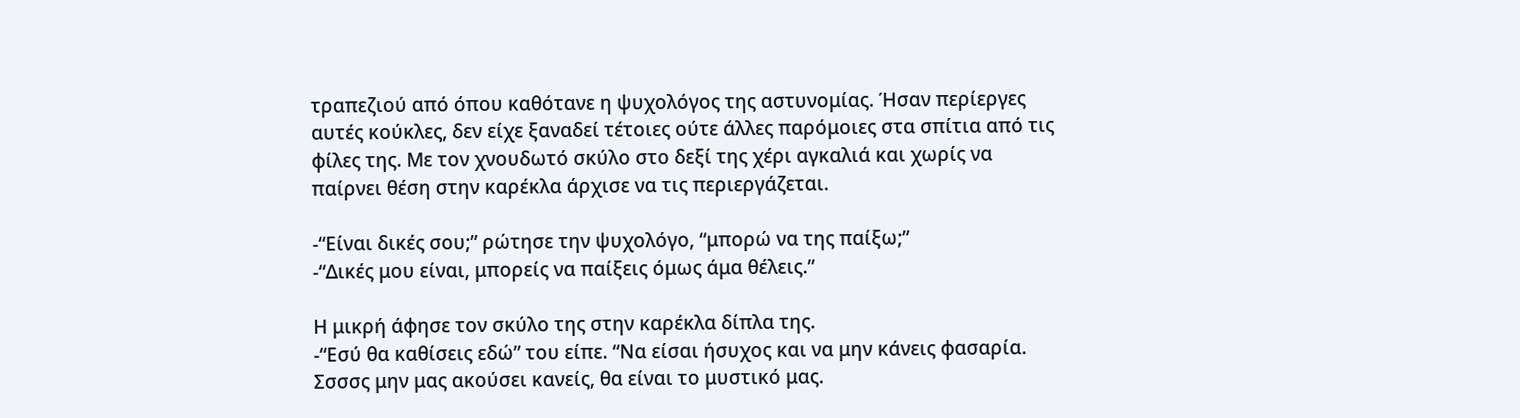τραπεζιού από όπου καθότανε η ψυχολόγος της αστυνομίας. Ήσαν περίεργες αυτές κούκλες, δεν είχε ξαναδεί τέτοιες ούτε άλλες παρόμοιες στα σπίτια από τις φίλες της. Με τον χνουδωτό σκύλο στο δεξί της χέρι αγκαλιά και χωρίς να παίρνει θέση στην καρέκλα άρχισε να τις περιεργάζεται.

-“Είναι δικές σου;” ρώτησε την ψυχολόγο, “μπορώ να της παίξω;”
-“Δικές μου είναι, μπορείς να παίξεις όμως άμα θέλεις.”

Η μικρή άφησε τον σκύλο της στην καρέκλα δίπλα της.
-“Εσύ θα καθίσεις εδώ” του είπε. “Να είσαι ήσυχος και να μην κάνεις φασαρία. Σσσσς μην μας ακούσει κανείς, θα είναι το μυστικό μας.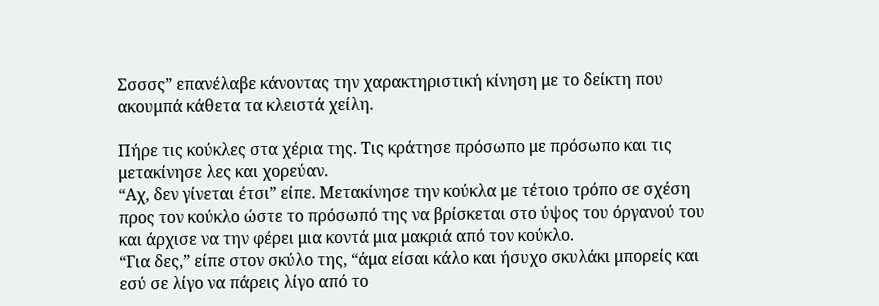Σσσσς” επανέλαβε κάνοντας την χαρακτηριστική κίνηση με το δείκτη που ακουμπά κάθετα τα κλειστά χείλη.

Πήρε τις κούκλες στα χέρια της. Τις κράτησε πρόσωπο με πρόσωπο και τις μετακίνησε λες και χορεύαν.
“Αχ, δεν γίνεται έτσι” είπε. Μετακίνησε την κούκλα με τέτοιο τρόπο σε σχέση προς τον κούκλο ώστε το πρόσωπό της να βρίσκεται στο ύψος του όργανού του και άρχισε να την φέρει μια κοντά μια μακριά από τον κούκλο.
“Για δες,” είπε στον σκύλο της, “άμα είσαι κάλο και ήσυχο σκυλάκι μπορείς και εσύ σε λίγο να πάρεις λίγο από το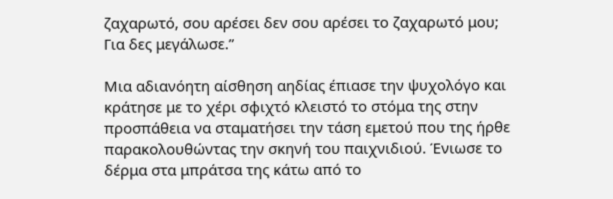ζαχαρωτό, σου αρέσει δεν σου αρέσει το ζαχαρωτό μου; Για δες μεγάλωσε.”

Μια αδιανόητη αίσθηση αηδίας έπιασε την ψυχολόγο και κράτησε με το χέρι σφιχτό κλειστό το στόμα της στην προσπάθεια να σταματήσει την τάση εμετού που της ήρθε παρακολουθώντας την σκηνή του παιχνιδιού. Ένιωσε το δέρμα στα μπράτσα της κάτω από το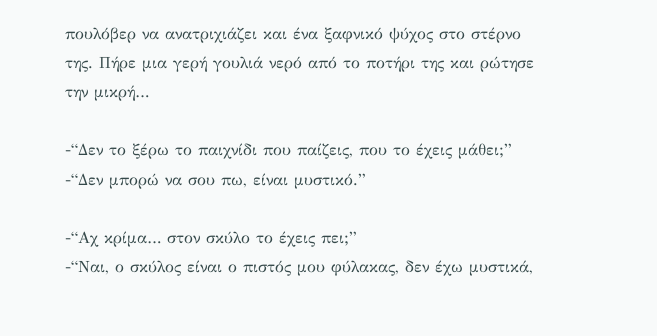πουλόβερ να ανατριχιάζει και ένα ξαφνικό ψύχος στο στέρνο της. Πήρε μια γερή γουλιά νερό από το ποτήρι της και ρώτησε την μικρή…

-“Δεν το ξέρω το παιχνίδι που παίζεις, που το έχεις μάθει;”
-“Δεν μπορώ να σου πω, είναι μυστικό.”

-“Αχ κρίμα… στον σκύλο το έχεις πει;”
-“Ναι, ο σκύλος είναι ο πιστός μου φύλακας, δεν έχω μυστικά,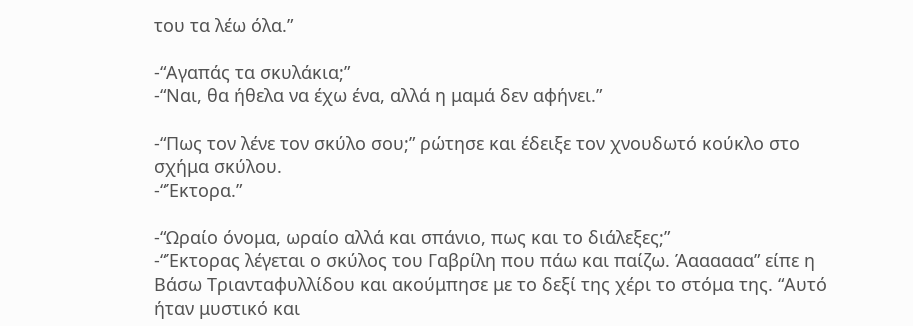του τα λέω όλα.”

-“Αγαπάς τα σκυλάκια;”
-“Ναι, θα ήθελα να έχω ένα, αλλά η μαμά δεν αφήνει.”

-“Πως τον λένε τον σκύλο σου;” ρώτησε και έδειξε τον χνουδωτό κούκλο στο σχήμα σκύλου.
-“Έκτορα.”

-“Ωραίο όνομα, ωραίο αλλά και σπάνιο, πως και το διάλεξες;”
-“Έκτορας λέγεται ο σκύλος του Γαβρίλη που πάω και παίζω. Άαααααα” είπε η Βάσω Τριανταφυλλίδου και ακούμπησε με το δεξί της χέρι το στόμα της. “Αυτό ήταν μυστικό και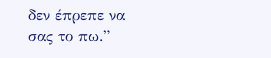δεν έπρεπε να σας το πω.”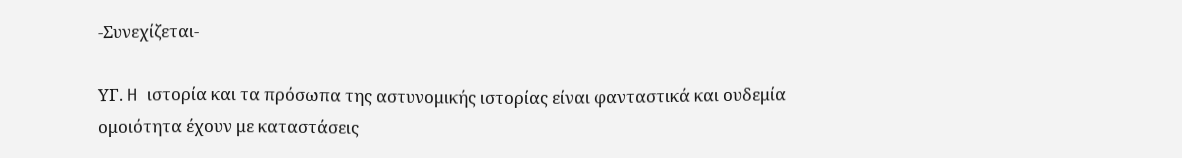-Συνεχίζεται-

ΥΓ. H ιστορία και τα πρόσωπα της αστυνομικής ιστορίας είναι φανταστικά και ουδεμία ομοιότητα έχουν με καταστάσεις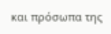και πρόσωπα της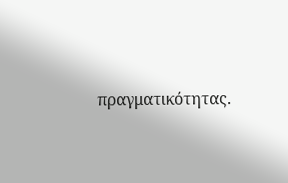πραγματικότητας.